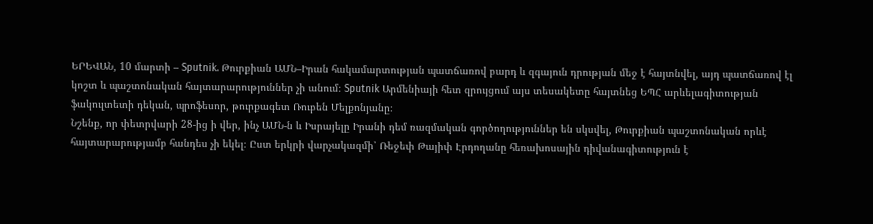ԵՐԵՎԱՆ, 10 մարտի – Sputnik. Թուրքիան ԱՄՆ–Իրան հակամարտության պատճառով բարդ և զգայուն դրության մեջ է հայտնվել, այդ պատճառով էլ կոշտ և պաշտոնական հայտարարություններ չի անում։ Sputnik Արմենիայի հետ զրույցում այս տեսակետը հայտնեց ԵՊՀ արևելագիտության ֆակուլտետի դեկան, պրոֆեսոր, թուրքագետ Ռուբեն Մելքոնյանը։
Նշենք, որ փետրվարի 28-ից ի վեր, ինչ ԱՄՆ-ն և Իսրայելը Իրանի դեմ ռազմական գործողություններ են սկսվել, Թուրքիան պաշտոնական որևէ հայտարարությամբ հանդես չի եկել։ Ըստ երկրի վարչակազմի՝ Ռեջեփ Թայիփ Էրդողանը հեռախոսային դիվանագիտություն է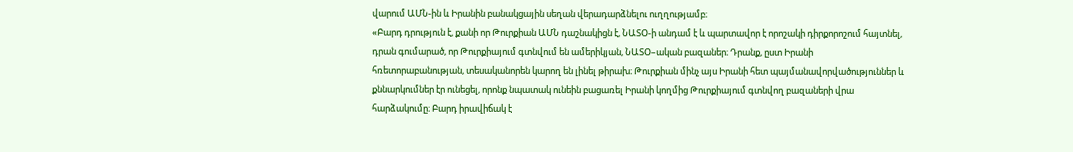վարում ԱՄՆ-ին և Իրանին բանակցային սեղան վերադարձնելու ուղղությամբ։
«Բարդ դրություն է, քանի որ Թուրքիան ԱՄՆ դաշնակիցն է, ՆԱՏՕ-ի անդամ է և պարտավոր է որոշակի դիրքորոշում հայտնել, դրան գումարած, որ Թուրքիայում գտնվում են ամերիկյան, ՆԱՏՕ–ական բազաներ։ Դրանք, ըստ Իրանի հռետորաբանության, տեսականորեն կարող են լինել թիրախ։ Թուրքիան մինչ այս Իրանի հետ պայմանավորվածություններ և քննարկումներ էր ունեցել, որոնք նպատակ ունեին բացառել Իրանի կողմից Թուրքիայում գտնվող բազաների վրա հարձակումը։ Բարդ իրավիճակ է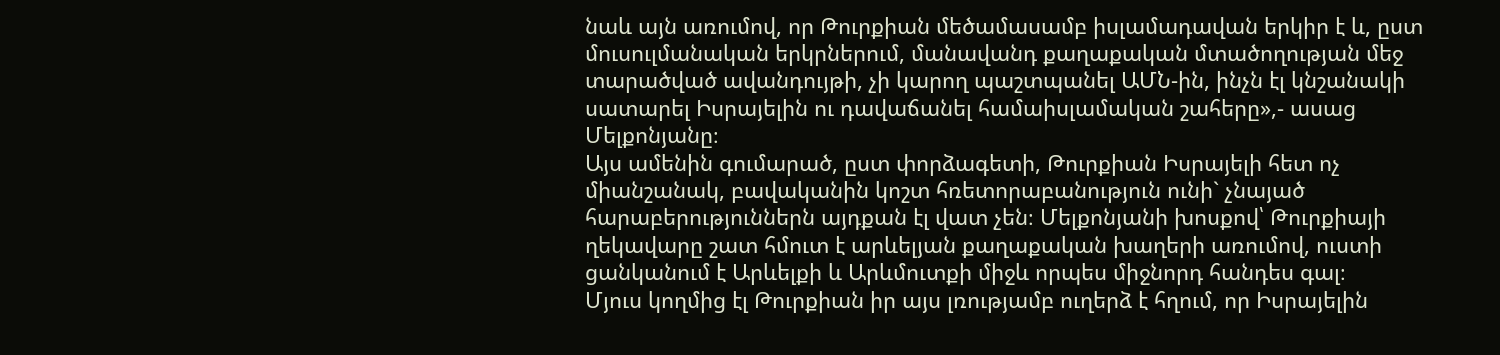նաև այն առումով, որ Թուրքիան մեծամասամբ իսլամադավան երկիր է և, ըստ մուսուլմանական երկրներում, մանավանդ քաղաքական մտածողության մեջ տարածված ավանդույթի, չի կարող պաշտպանել ԱՄՆ-ին, ինչն էլ կնշանակի սատարել Իսրայելին ու դավաճանել համաիսլամական շահերը»,- ասաց Մելքոնյանը։
Այս ամենին գումարած, ըստ փորձագետի, Թուրքիան Իսրայելի հետ ոչ միանշանակ, բավականին կոշտ հռետորաբանություն ունի` չնայած հարաբերություններն այդքան էլ վատ չեն։ Մելքոնյանի խոսքով՝ Թուրքիայի ղեկավարը շատ հմուտ է արևելյան քաղաքական խաղերի առումով, ուստի ցանկանում է Արևելքի և Արևմուտքի միջև որպես միջնորդ հանդես գալ։
Մյուս կողմից էլ Թուրքիան իր այս լռությամբ ուղերձ է հղում, որ Իսրայելին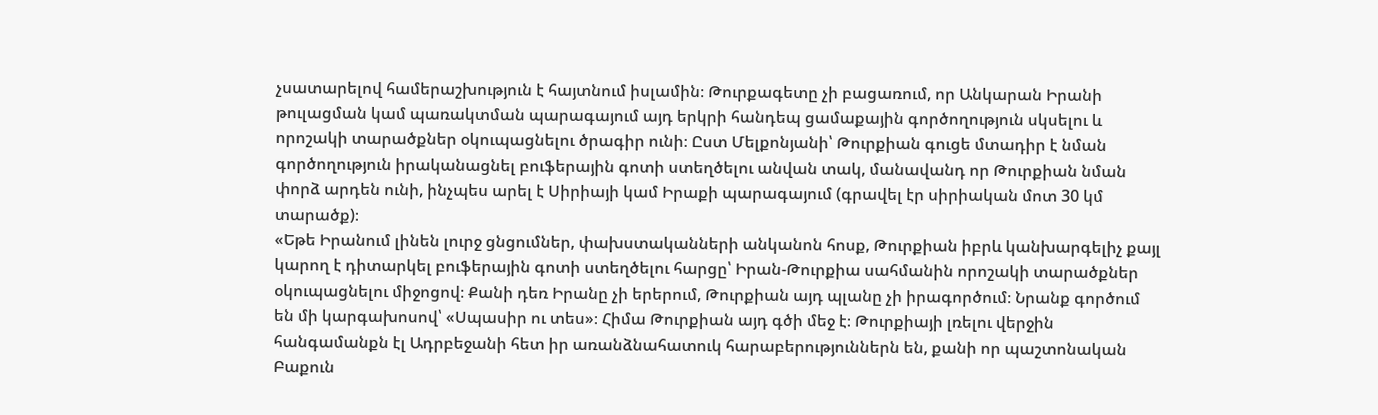չսատարելով համերաշխություն է հայտնում իսլամին։ Թուրքագետը չի բացառում, որ Անկարան Իրանի թուլացման կամ պառակտման պարագայում այդ երկրի հանդեպ ցամաքային գործողություն սկսելու և որոշակի տարածքներ օկուպացնելու ծրագիր ունի։ Ըստ Մելքոնյանի՝ Թուրքիան գուցե մտադիր է նման գործողություն իրականացնել բուֆերային գոտի ստեղծելու անվան տակ, մանավանդ որ Թուրքիան նման փորձ արդեն ունի, ինչպես արել է Սիրիայի կամ Իրաքի պարագայում (գրավել էր սիրիական մոտ 30 կմ տարածք)։
«Եթե Իրանում լինեն լուրջ ցնցումներ, փախստականների անկանոն հոսք, Թուրքիան իբրև կանխարգելիչ քայլ կարող է դիտարկել բուֆերային գոտի ստեղծելու հարցը՝ Իրան-Թուրքիա սահմանին որոշակի տարածքներ օկուպացնելու միջոցով։ Քանի դեռ Իրանը չի երերում, Թուրքիան այդ պլանը չի իրագործում։ Նրանք գործում են մի կարգախոսով՝ «Սպասիր ու տես»։ Հիմա Թուրքիան այդ գծի մեջ է։ Թուրքիայի լռելու վերջին հանգամանքն էլ Ադրբեջանի հետ իր առանձնահատուկ հարաբերություններն են, քանի որ պաշտոնական Բաքուն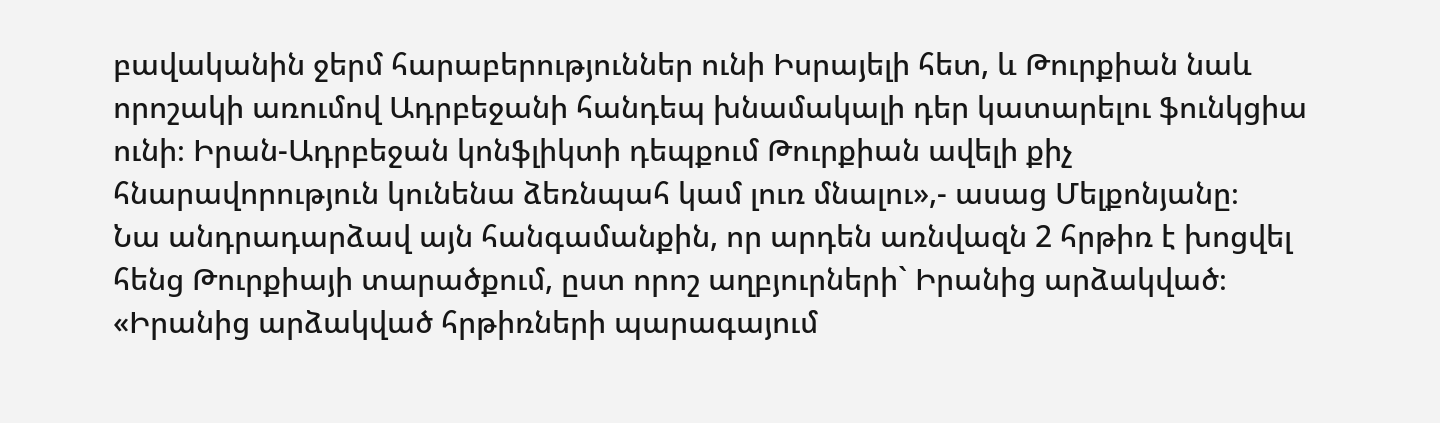բավականին ջերմ հարաբերություններ ունի Իսրայելի հետ, և Թուրքիան նաև որոշակի առումով Ադրբեջանի հանդեպ խնամակալի դեր կատարելու ֆունկցիա ունի։ Իրան-Ադրբեջան կոնֆլիկտի դեպքում Թուրքիան ավելի քիչ հնարավորություն կունենա ձեռնպահ կամ լուռ մնալու»,- ասաց Մելքոնյանը։
Նա անդրադարձավ այն հանգամանքին, որ արդեն առնվազն 2 հրթիռ է խոցվել հենց Թուրքիայի տարածքում, ըստ որոշ աղբյուրների` Իրանից արձակված։
«Իրանից արձակված հրթիռների պարագայում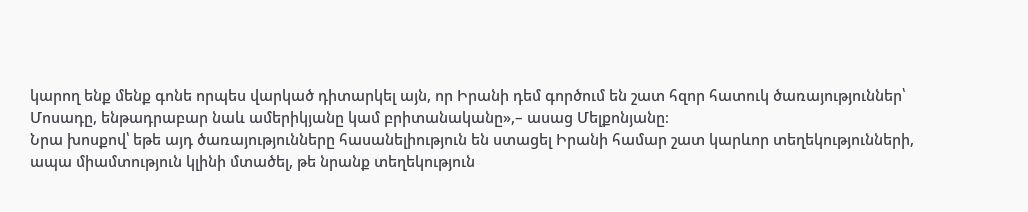կարող ենք մենք գոնե որպես վարկած դիտարկել այն, որ Իրանի դեմ գործում են շատ հզոր հատուկ ծառայություններ՝ Մոսադը, ենթադրաբար նաև ամերիկյանը կամ բրիտանականը»,– ասաց Մելքոնյանը։
Նրա խոսքով՝ եթե այդ ծառայությունները հասանելիություն են ստացել Իրանի համար շատ կարևոր տեղեկությունների, ապա միամտություն կլինի մտածել, թե նրանք տեղեկություն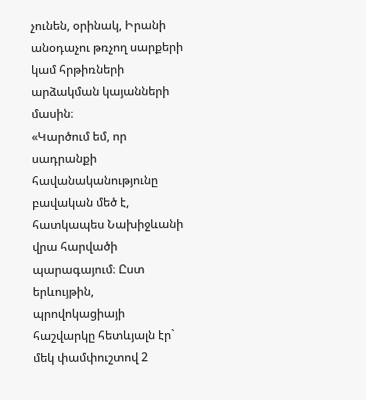չունեն, օրինակ, Իրանի անօդաչու թռչող սարքերի կամ հրթիռների արձակման կայանների մասին։
«Կարծում եմ, որ սադրանքի հավանականությունը բավական մեծ է, հատկապես Նախիջևանի վրա հարվածի պարագայում։ Ըստ երևույթին, պրովոկացիայի հաշվարկը հետևյալն էր` մեկ փամփուշտով 2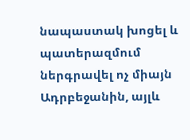նապաստակ խոցել և պատերազմում ներգրավել ոչ միայն Ադրբեջանին, այլև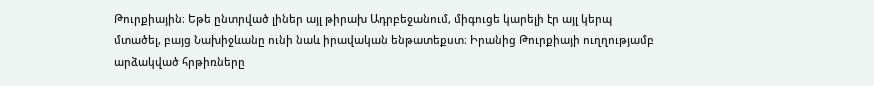Թուրքիային։ Եթե ընտրված լիներ այլ թիրախ Ադրբեջանում, միգուցե կարելի էր այլ կերպ մտածել, բայց Նախիջևանը ունի նաև իրավական ենթատեքստ։ Իրանից Թուրքիայի ուղղությամբ արձակված հրթիռները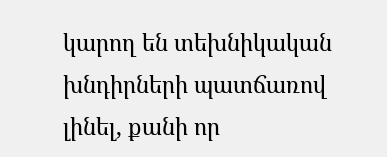կարող են տեխնիկական խնդիրների պատճառով լինել, քանի որ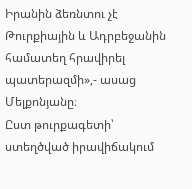Իրանին ձեռնտու չէ Թուրքիային և Ադրբեջանին համատեղ հրավիրել պատերազմի»,- ասաց Մելքոնյանը։
Ըստ թուրքագետի՝ ստեղծված իրավիճակում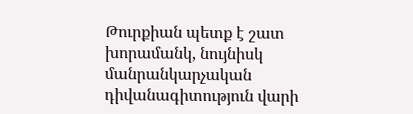Թուրքիան պետք է շատ խորամանկ, նույնիսկ մանրանկարչական դիվանագիտություն վարի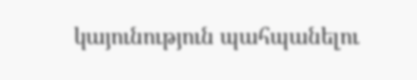կայունություն պահպանելու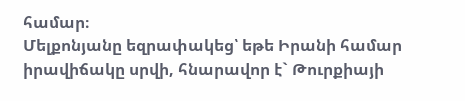համար։
Մելքոնյանը եզրափակեց՝ եթե Իրանի համար իրավիճակը սրվի, հնարավոր է` Թուրքիայի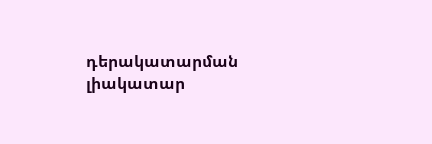դերակատարման լիակատար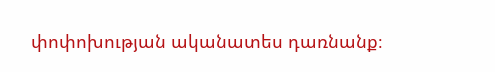փոփոխության ականատես դառնանք։